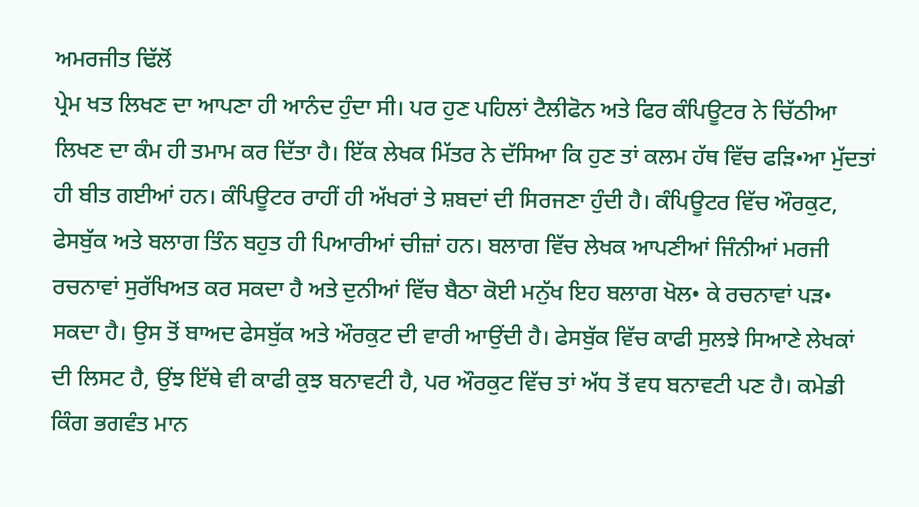ਅਮਰਜੀਤ ਢਿੱਲੋਂ
ਪ੍ਰੇਮ ਖਤ ਲਿਖਣ ਦਾ ਆਪਣਾ ਹੀ ਆਨੰਦ ਹੁੰਦਾ ਸੀ। ਪਰ ਹੁਣ ਪਹਿਲਾਂ ਟੈਲੀਫੋਨ ਅਤੇ ਫਿਰ ਕੰਪਿਊਟਰ ਨੇ ਚਿੱਠੀਆ ਲਿਖਣ ਦਾ ਕੰਮ ਹੀ ਤਮਾਮ ਕਰ ਦਿੱਤਾ ਹੈ। ਇੱਕ ਲੇਖਕ ਮਿੱਤਰ ਨੇ ਦੱਸਿਆ ਕਿ ਹੁਣ ਤਾਂ ਕਲਮ ਹੱਥ ਵਿੱਚ ਫੜਿ•ਆ ਮੁੱਦਤਾਂ ਹੀ ਬੀਤ ਗਈਆਂ ਹਨ। ਕੰਪਿਊਟਰ ਰਾਹੀਂ ਹੀ ਅੱਖਰਾਂ ਤੇ ਸ਼ਬਦਾਂ ਦੀ ਸਿਰਜਣਾ ਹੁੰਦੀ ਹੈ। ਕੰਪਿਊਟਰ ਵਿੱਚ ਔਰਕੁਟ, ਫੇਸਬੁੱਕ ਅਤੇ ਬਲਾਗ ਤਿੰਨ ਬਹੁਤ ਹੀ ਪਿਆਰੀਆਂ ਚੀਜ਼ਾਂ ਹਨ। ਬਲਾਗ ਵਿੱਚ ਲੇਖਕ ਆਪਣੀਆਂ ਜਿੰਨੀਆਂ ਮਰਜੀ ਰਚਨਾਵਾਂ ਸੁਰੱਖਿਅਤ ਕਰ ਸਕਦਾ ਹੈ ਅਤੇ ਦੁਨੀਆਂ ਵਿੱਚ ਬੈਠਾ ਕੋਈ ਮਨੁੱਖ ਇਹ ਬਲਾਗ ਖੋਲ• ਕੇ ਰਚਨਾਵਾਂ ਪੜ• ਸਕਦਾ ਹੈ। ਉਸ ਤੋਂ ਬਾਅਦ ਫੇਸਬੁੱਕ ਅਤੇ ਔਰਕੁਟ ਦੀ ਵਾਰੀ ਆਉਂਦੀ ਹੈ। ਫੇਸਬੁੱਕ ਵਿੱਚ ਕਾਫੀ ਸੁਲਝੇ ਸਿਆਣੇ ਲੇਖਕਾਂ ਦੀ ਲਿਸਟ ਹੈ, ਉਂਝ ਇੱਥੇ ਵੀ ਕਾਫੀ ਕੁਝ ਬਨਾਵਟੀ ਹੈ, ਪਰ ਔਰਕੁਟ ਵਿੱਚ ਤਾਂ ਅੱਧ ਤੋਂ ਵਧ ਬਨਾਵਟੀ ਪਣ ਹੈ। ਕਮੇਡੀ ਕਿੰਗ ਭਗਵੰਤ ਮਾਨ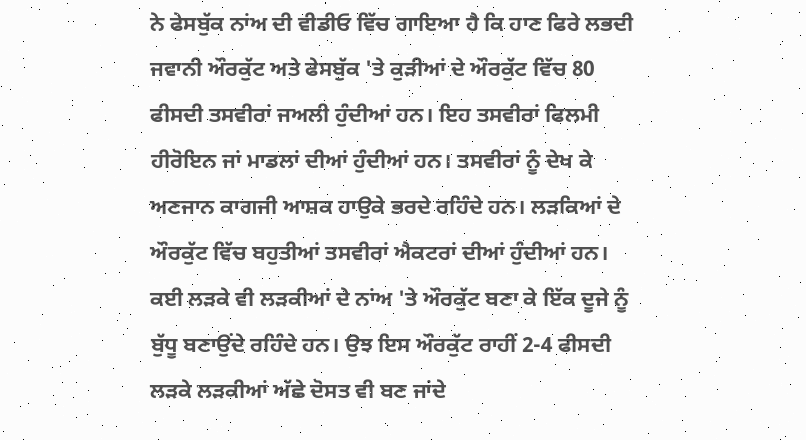ਨੇ ਫੇਸਬੁੱਕ ਨਾਂਅ ਦੀ ਵੀਡੀਓ ਵਿੱਚ ਗਾਇਆ ਹੈ ਕਿ ਹਾਣ ਫਿਰੇ ਲਭਦੀ ਜਵਾਨੀ ਔਰਕੁੱਟ ਅਤੇ ਫੇਸਬੁੱਕ 'ਤੇ ਕੁੜੀਆਂ ਦੇ ਔਰਕੁੱਟ ਵਿੱਚ 80 ਫੀਸਦੀ ਤਸਵੀਰਾਂ ਜਅਲੀ ਹੁੰਦੀਆਂ ਹਨ। ਇਹ ਤਸਵੀਰਾਂ ਫਿਲਮੀ ਹੀਰੋਇਨ ਜਾਂ ਮਾਡਲਾਂ ਦੀਆਂ ਹੁੰਦੀਆਂ ਹਨ। ਤਸਵੀਰਾਂ ਨੂੰ ਦੇਖ ਕੇ ਅਣਜਾਨ ਕਾਗਜੀ ਆਸ਼ਕ ਹਾਉਕੇ ਭਰਦੇ ਰਹਿੰਦੇ ਹਨ। ਲੜਕਿਆਂ ਦੇ ਔਰਕੁੱਟ ਵਿੱਚ ਬਹੁਤੀਆਂ ਤਸਵੀਰਾਂ ਐਕਟਰਾਂ ਦੀਆਂ ਹੁੰਦੀਆਂ ਹਨ।
ਕਈ ਲੜਕੇ ਵੀ ਲੜਕੀਆਂ ਦੇ ਨਾਂਅ 'ਤੇ ਔਰਕੁੱਟ ਬਣਾ ਕੇ ਇੱਕ ਦੂਜੇ ਨੂੰ ਬੁੱਧੂ ਬਣਾਉਂਦੇ ਰਹਿੰਦੇ ਹਨ। ਉਝ ਇਸ ਔਰਕੁੱਟ ਰਾਹੀਂ 2-4 ਫੀਸਦੀ ਲੜਕੇ ਲੜਕੀਆਂ ਅੱਛੇ ਦੋਸਤ ਵੀ ਬਣ ਜਾਂਦੇ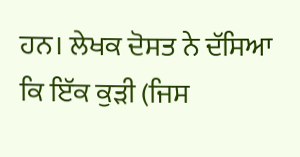ਹਨ। ਲੇਖਕ ਦੋਸਤ ਨੇ ਦੱਸਿਆ ਕਿ ਇੱਕ ਕੁੜੀ (ਜਿਸ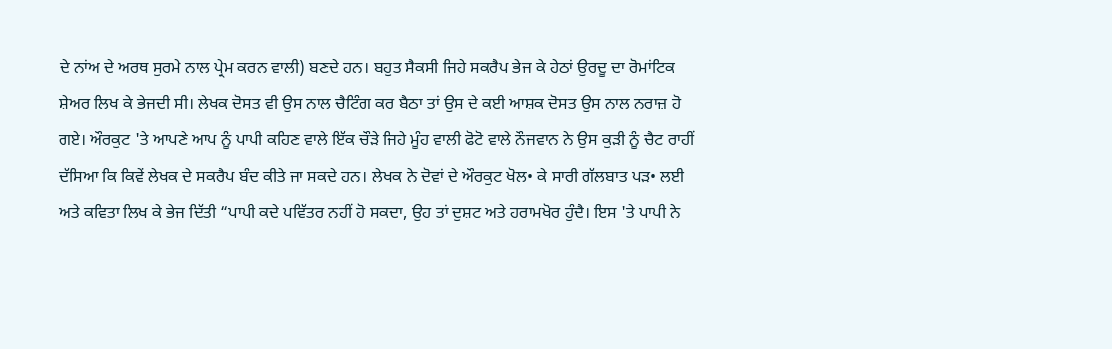ਦੇ ਨਾਂਅ ਦੇ ਅਰਥ ਸੁਰਮੇ ਨਾਲ ਪ੍ਰੇਮ ਕਰਨ ਵਾਲੀ) ਬਣਦੇ ਹਨ। ਬਹੁਤ ਸੈਕਸੀ ਜਿਹੇ ਸਕਰੈਪ ਭੇਜ ਕੇ ਹੇਠਾਂ ਉਰਦੂ ਦਾ ਰੋਮਾਂਟਿਕ ਸ਼ੇਅਰ ਲਿਖ ਕੇ ਭੇਜਦੀ ਸੀ। ਲੇਖਕ ਦੋਸਤ ਵੀ ਉਸ ਨਾਲ ਚੈਟਿੰਗ ਕਰ ਬੈਠਾ ਤਾਂ ਉਸ ਦੇ ਕਈ ਆਸ਼ਕ ਦੋਸਤ ਉਸ ਨਾਲ ਨਰਾਜ਼ ਹੋ ਗਏ। ਔਰਕੁਟ 'ਤੇ ਆਪਣੇ ਆਪ ਨੂੰ ਪਾਪੀ ਕਹਿਣ ਵਾਲੇ ਇੱਕ ਚੌੜੇ ਜਿਹੇ ਮੂੰਹ ਵਾਲੀ ਫੋਟੋ ਵਾਲੇ ਨੌਜਵਾਨ ਨੇ ਉਸ ਕੁੜੀ ਨੂੰ ਚੈਟ ਰਾਹੀਂ ਦੱਸਿਆ ਕਿ ਕਿਵੇਂ ਲੇਖਕ ਦੇ ਸਕਰੈਪ ਬੰਦ ਕੀਤੇ ਜਾ ਸਕਦੇ ਹਨ। ਲੇਖਕ ਨੇ ਦੋਵਾਂ ਦੇ ਔਰਕੁਟ ਖੋਲ• ਕੇ ਸਾਰੀ ਗੱਲਬਾਤ ਪੜ• ਲਈ ਅਤੇ ਕਵਿਤਾ ਲਿਖ ਕੇ ਭੇਜ ਦਿੱਤੀ “ਪਾਪੀ ਕਦੇ ਪਵਿੱਤਰ ਨਹੀਂ ਹੋ ਸਕਦਾ, ਉਹ ਤਾਂ ਦੁਸ਼ਟ ਅਤੇ ਹਰਾਮਖੋਰ ਹੁੰਦੈ। ਇਸ 'ਤੇ ਪਾਪੀ ਨੇ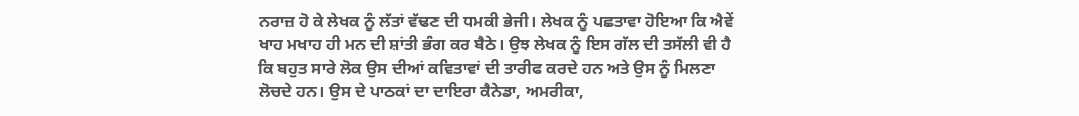ਨਰਾਜ਼ ਹੋ ਕੇ ਲੇਖਕ ਨੂੰ ਲੱਤਾਂ ਵੱਢਣ ਦੀ ਧਮਕੀ ਭੇਜੀ। ਲੇਖਕ ਨੂੰ ਪਛਤਾਵਾ ਹੋਇਆ ਕਿ ਐਵੇਂ ਖਾਹ ਮਖਾਹ ਹੀ ਮਨ ਦੀ ਸ਼ਾਂਤੀ ਭੰਗ ਕਰ ਬੈਠੇ। ਉਝ ਲੇਖਕ ਨੂੰ ਇਸ ਗੱਲ ਦੀ ਤਸੱਲੀ ਵੀ ਹੈ ਕਿ ਬਹੁਤ ਸਾਰੇ ਲੋਕ ਉਸ ਦੀਆਂ ਕਵਿਤਾਵਾਂ ਦੀ ਤਾਰੀਫ ਕਰਦੇ ਹਨ ਅਤੇ ਉਸ ਨੂੰ ਮਿਲਣਾ ਲੋਚਦੇ ਹਨ। ਉਸ ਦੇ ਪਾਠਕਾਂ ਦਾ ਦਾਇਰਾ ਕੈਨੇਡਾ, ਅਮਰੀਕਾ,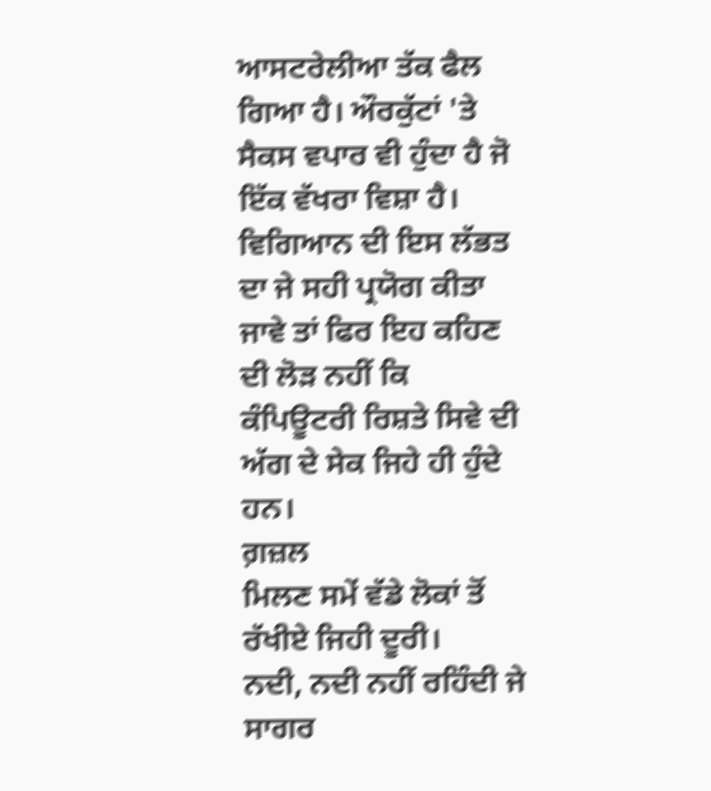ਆਸਟਰੇਲੀਆ ਤੱਕ ਫੈਲ ਗਿਆ ਹੈ। ਔਰਕੁੱਟਾਂ 'ਤੇ ਸੈਕਸ ਵਪਾਰ ਵੀ ਹੁੰਦਾ ਹੈ ਜੋ ਇੱਕ ਵੱਖਰਾ ਵਿਸ਼ਾ ਹੈ। ਵਿਗਿਆਨ ਦੀ ਇਸ ਲੱਭਤ ਦਾ ਜੇ ਸਹੀ ਪ੍ਰਯੋਗ ਕੀਤਾ ਜਾਵੇ ਤਾਂ ਫਿਰ ਇਹ ਕਹਿਣ ਦੀ ਲੋੜ ਨਹੀਂ ਕਿ ਕੰਪਿਊਟਰੀ ਰਿਸ਼ਤੇ ਸਿਵੇ ਦੀ ਅੱਗ ਦੇ ਸੇਕ ਜਿਹੇ ਹੀ ਹੁੰਦੇ ਹਨ।
ਗ਼ਜ਼ਲ
ਮਿਲਣ ਸਮੇਂ ਵੱਡੇ ਲੋਕਾਂ ਤੋਂ ਰੱਖੀਏ ਜਿਹੀ ਦੂਰੀ।
ਨਦੀ, ਨਦੀ ਨਹੀਂ ਰਹਿੰਦੀ ਜੇ ਸਾਗਰ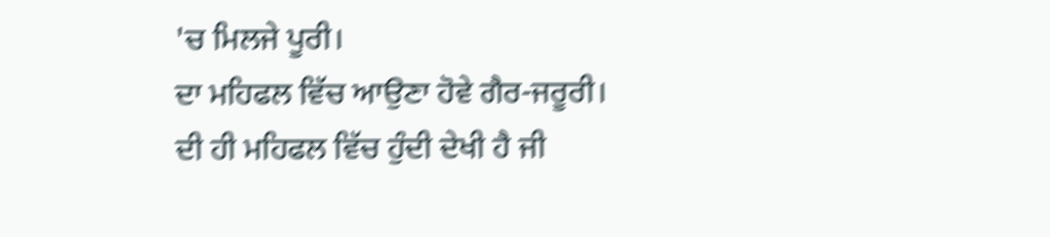'ਚ ਮਿਲਜੇ ਪੂਰੀ।
ਦਾ ਮਹਿਫਲ ਵਿੱਚ ਆਉਣਾ ਹੋਵੇ ਗੈਰ-ਜਰੂਰੀ।
ਦੀ ਹੀ ਮਹਿਫਲ ਵਿੱਚ ਹੁੰਦੀ ਦੇਖੀ ਹੈ ਜੀ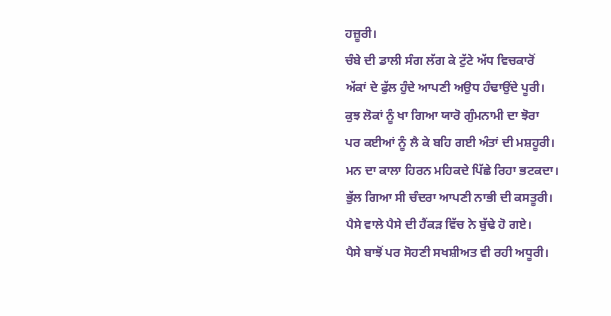ਹਜ਼ੂਰੀ।
ਚੰਬੇ ਦੀ ਡਾਲੀ ਸੰਗ ਲੱਗ ਕੇ ਟੁੱਟੇ ਅੱਧ ਵਿਚਕਾਰੋਂ
ਅੱਕਾਂ ਦੇ ਫੁੱਲ ਹੁੰਦੇ ਆਪਣੀ ਅਉਧ ਹੰਢਾਉਂਦੇ ਪੂਰੀ।
ਕੁਝ ਲੋਕਾਂ ਨੂੰ ਖਾ ਗਿਆ ਯਾਰੋ ਗੁੰਮਨਾਮੀ ਦਾ ਝੋਰਾ
ਪਰ ਕਈਆਂ ਨੂੰ ਲੈ ਕੇ ਬਹਿ ਗਈ ਅੰਤਾਂ ਦੀ ਮਸ਼ਹੂਰੀ।
ਮਨ ਦਾ ਕਾਲਾ ਹਿਰਨ ਮਹਿਕਦੇ ਪਿੱਛੇ ਰਿਹਾ ਭਟਕਦਾ।
ਭੁੱਲ ਗਿਆ ਸੀ ਚੰਦਰਾ ਆਪਣੀ ਨਾਭੀ ਦੀ ਕਸਤੂਰੀ।
ਪੈਸੇ ਵਾਲੇ ਪੈਸੇ ਦੀ ਹੈਂਕੜ ਵਿੱਚ ਨੇ ਬੁੱਢੇ ਹੋ ਗਏ।
ਪੈਸੇ ਬਾਝੋਂ ਪਰ ਸੋਹਣੀ ਸਖਸ਼ੀਅਤ ਵੀ ਰਹੀ ਅਧੂਰੀ।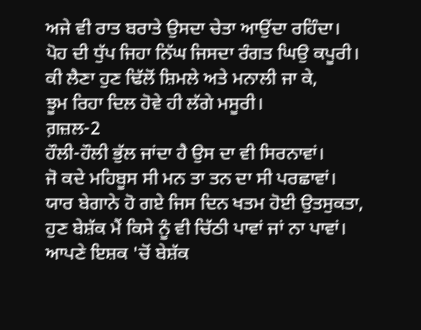ਅਜੇ ਵੀ ਰਾਤ ਬਰਾਤੇ ਉਸਦਾ ਚੇਤਾ ਆਉਂਦਾ ਰਹਿੰਦਾ।
ਪੋਹ ਦੀ ਧੁੱਪ ਜਿਹਾ ਨਿੱਘ ਜਿਸਦਾ ਰੰਗਤ ਘਿਉ ਕਪੂਰੀ।
ਕੀ ਲੈਣਾ ਹੁਣ ਢਿੱਲੋਂ ਸ਼ਿਮਲੇ ਅਤੇ ਮਨਾਲੀ ਜਾ ਕੇ,
ਝੂਮ ਰਿਹਾ ਦਿਲ ਹੋਵੇ ਹੀ ਲੱਗੇ ਮਸੂਰੀ।
ਗ਼ਜ਼ਲ-2
ਹੌਲੀ-ਹੌਲੀ ਭੁੱਲ ਜਾਂਦਾ ਹੈ ਉਸ ਦਾ ਵੀ ਸਿਰਨਾਵਾਂ।
ਜੋ ਕਦੇ ਮਹਿਬੂਸ ਸੀ ਮਨ ਤਾ ਤਨ ਦਾ ਸੀ ਪਰਛਾਵਾਂ।
ਯਾਰ ਬੇਗਾਨੇ ਹੋ ਗਏ ਜਿਸ ਦਿਨ ਖਤਮ ਹੋਈ ਉਤਸੁਕਤਾ,
ਹੁਣ ਬੇਸ਼ੱਕ ਮੈਂ ਕਿਸੇ ਨੂੰ ਵੀ ਚਿੱਠੀ ਪਾਵਾਂ ਜਾਂ ਨਾ ਪਾਵਾਂ।
ਆਪਣੇ ਇਸ਼ਕ 'ਚੋਂ ਬੇਸ਼ੱਕ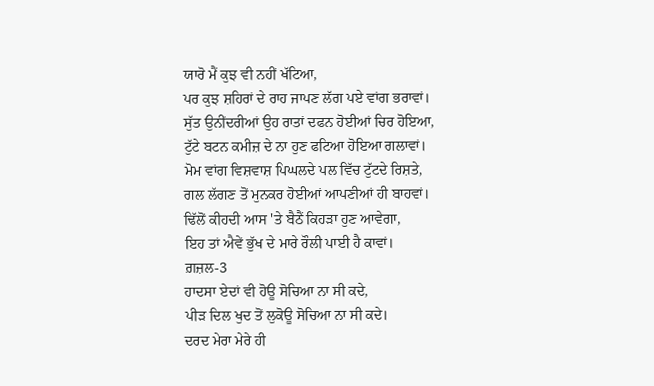ਯਾਰੋ ਮੈਂ ਕੁਝ ਵੀ ਨਹੀਂ ਖੱਟਿਆ,
ਪਰ ਕੁਝ ਸ਼ਹਿਰਾਂ ਦੇ ਰਾਹ ਜਾਪਣ ਲੱਗ ਪਏ ਵਾਂਗ ਭਰਾਵਾਂ।
ਸੁੱਤ ਉਨੀਂਦਰੀਆਂ ਉਹ ਰਾਤਾਂ ਦਫਨ ਹੋਈਆਂ ਚਿਰ ਹੋਇਆ,
ਟੁੱਟੇ ਬਟਨ ਕਮੀਜ਼ ਦੇ ਨਾ ਹੁਣ ਫਟਿਆ ਹੋਇਆ ਗਲਾਵਾਂ।
ਮੋਮ ਵਾਂਗ ਵਿਸ਼ਵਾਸ਼ ਪਿਘਲਦੇ ਪਲ ਵਿੱਚ ਟੁੱਟਦੇ ਰਿਸ਼ਤੇ,
ਗਲ ਲੱਗਣ ਤੋਂ ਮੁਨਕਰ ਹੋਈਆਂ ਆਪਣੀਆਂ ਹੀ ਬਾਹਵਾਂ।
ਢਿੱਲੋਂ ਕੀਹਦੀ ਆਸ 'ਤੇ ਬੈਠੈਂ ਕਿਹੜਾ ਹੁਣ ਆਵੇਗਾ,
ਇਹ ਤਾਂ ਐਵੇਂ ਭੁੱਖ ਦੇ ਮਾਰੇ ਰੌਲੀ ਪਾਈ ਹੈ ਕਾਵਾਂ।
ਗ਼ਜ਼ਲ-3
ਹਾਦਸਾ ਏਦਾਂ ਵੀ ਹੋਊ ਸੋਚਿਆ ਨਾ ਸੀ ਕਦੇ,
ਪੀੜ ਦਿਲ ਖੁਦ ਤੋਂ ਲੁਕੋਊ ਸੋਚਿਆ ਨਾ ਸੀ ਕਦੇ।
ਦਰਦ ਮੇਰਾ ਮੇਰੇ ਹੀ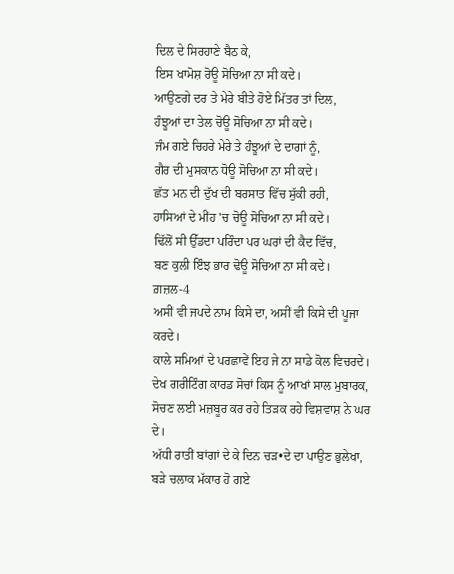ਦਿਲ ਦੇ ਸਿਰਹਾਣੇ ਬੈਠ ਕੇ,
ਇਸ ਖਾਮੋਸ਼ ਰੋਊ ਸੋਚਿਆ ਨਾ ਸੀ ਕਦੇ।
ਆਉਣਗੇ ਦਰ ਤੇ ਮੇਰੇ ਬੀਤੇ ਹੋਏ ਮਿੱਤਰ ਤਾਂ ਦਿਲ,
ਹੰਝੂਆਂ ਦਾ ਤੇਲ ਚੋਊ ਸੋਚਿਆ ਨਾ ਸੀ ਕਦੇ।
ਜੰਮ ਗਏ ਚਿਹਰੇ ਮੇਰੇ ਤੇ ਹੰਝੂਆਂ ਦੇ ਦਾਗਾਂ ਨੂੰ,
ਗੈਰ ਦੀ ਮੁਸਕਾਨ ਧੋਊ ਸੋਚਿਆ ਨਾ ਸੀ ਕਦੇ।
ਛੱਤ ਮਨ ਦੀ ਦੁੱਖ ਦੀ ਬਰਸਾਤ ਵਿੱਚ ਸੁੱਕੀ ਰਹੀ,
ਹਾਸਿਆਂ ਦੇ ਮੀਂਹ 'ਚ ਚੋਊ ਸੋਚਿਆ ਨਾ ਸੀ ਕਦੇ।
ਢਿੱਲੋਂ ਸੀ ਉੱਡਦਾ ਪਰਿੰਦਾ ਪਰ ਘਰਾਂ ਦੀ ਕੈਦ ਵਿੱਚ,
ਬਣ ਕੁਲੀ ਇੰਝ ਭਾਰ ਢੋਊ ਸੋਚਿਆ ਨਾ ਸੀ ਕਦੇ।
ਗ਼ਜ਼ਲ-4
ਅਸੀਂ ਵੀ ਜਪਦੇ ਨਾਮ ਕਿਸੇ ਦਾ, ਅਸੀਂ ਵੀ ਕਿਸੇ ਦੀ ਪੂਜਾ ਕਰਦੇ।
ਕਾਲੇ ਸਮਿਆਂ ਦੇ ਪਰਛਾਵੇਂ ਇਹ ਜੇ ਨਾ ਸਾਡੇ ਕੋਲ ਵਿਚਰਦੇ।
ਦੇਖ ਗਰੀਟਿੰਗ ਕਾਰਡ ਸੋਚਾਂ ਕਿਸ ਨੂੰ ਆਖਾਂ ਸਾਲ ਮੁਬਾਰਕ,
ਸੋਚਣ ਲਈ ਮਜ਼ਬੂਰ ਕਰ ਰਹੇ ਤਿੜਕ ਰਹੇ ਵਿਸ਼ਵਾਸ਼ ਨੇ ਘਰ ਦੇ।
ਅੱਧੀ ਰਾਤੀਂ ਬਾਂਗਾਂ ਦੇ ਕੇ ਦਿਨ ਚੜ•ਦੇ ਦਾ ਪਾਉਣ ਭੁਲੇਖਾ,
ਬੜੇ ਚਲਾਕ ਮੱਕਾਰ ਹੋ ਗਏ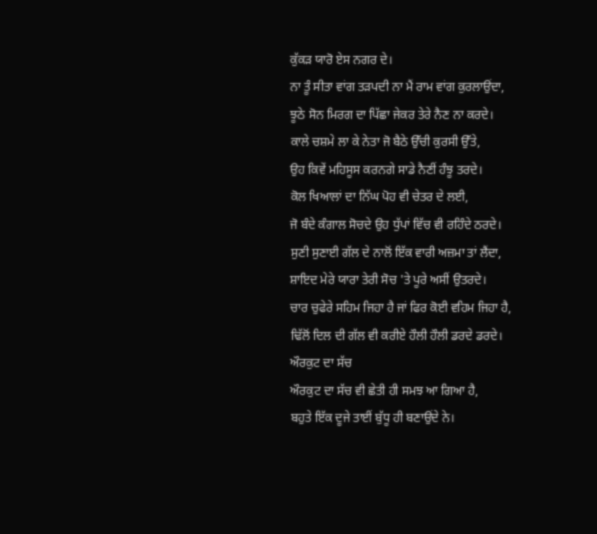ਕੁੱਕੜ ਯਾਰੋ ਏਸ ਨਗਰ ਦੇ।
ਨਾ ਤੂੰ ਸੀਤਾ ਵਾਂਗ ਤੜਪਦੀ ਨਾ ਮੈਂ ਰਾਮ ਵਾਂਗ ਕੁਰਲਾਉਂਦਾ,
ਝੂਠੇ ਸੋਨ ਮਿਰਗ ਦਾ ਪਿੱਛਾ ਜੇਕਰ ਤੇਰੇ ਨੈਣ ਨਾ ਕਰਦੇ।
ਕਾਲੇ ਚਸ਼ਮੇ ਲਾ ਕੇ ਨੇਤਾ ਜੋ ਬੈਠੇ ਉੱਚੀ ਕੁਰਸੀ ਉੱਤੇ,
ਉਹ ਕਿਵੇਂ ਮਹਿਸੂਸ ਕਰਨਗੇ ਸਾਡੇ ਨੈਣੀਂ ਹੰਝੂ ਤਰਦੇ।
ਕੋਲ ਖਿਆਲਾਂ ਦਾ ਨਿੱਘ ਪੋਹ ਵੀ ਚੇਤਰ ਦੇ ਲਈ,
ਜੋ ਬੰਦੇ ਕੰਗਾਲ ਸੋਚਦੇ ਉਹ ਧੁੱਪਾਂ ਵਿੱਚ ਵੀ ਰਹਿੰਦੇ ਠਰਦੇ।
ਸੁਣੀ ਸੁਣਾਈ ਗੱਲ ਦੇ ਨਾਲੋਂ ਇੱਕ ਵਾਰੀ ਅਜ਼ਮਾ ਤਾਂ ਲੈਂਦਾ,
ਸ਼ਾਇਦ ਮੇਰੇ ਯਾਰਾ ਤੇਰੀ ਸੋਚ 'ਤੇ ਪੂਰੇ ਅਸੀਂ ਉਤਰਦੇ।
ਚਾਰ ਚੁਫੇਰੇ ਸਹਿਮ ਜਿਹਾ ਹੈ ਜਾਂ ਫਿਰ ਕੋਈ ਵਹਿਮ ਜਿਹਾ ਹੈ,
ਢਿੱਲੋਂ ਦਿਲ ਦੀ ਗੱਲ ਵੀ ਕਰੀਏ ਹੌਲੀ ਹੌਲੀ ਡਰਦੇ ਡਰਦੇ।
ਔਰਕੁਟ ਦਾ ਸੱਚ
ਔਰਕੁਟ ਦਾ ਸੱਚ ਵੀ ਛੇਤੀ ਹੀ ਸਮਝ ਆ ਗਿਆ ਹੈ,
ਬਹੁਤੇ ਇੱਕ ਦੂਜੇ ਤਾਈਂ ਬੁੱਧੂ ਹੀ ਬਣਾਉਂਦੇ ਨੇ।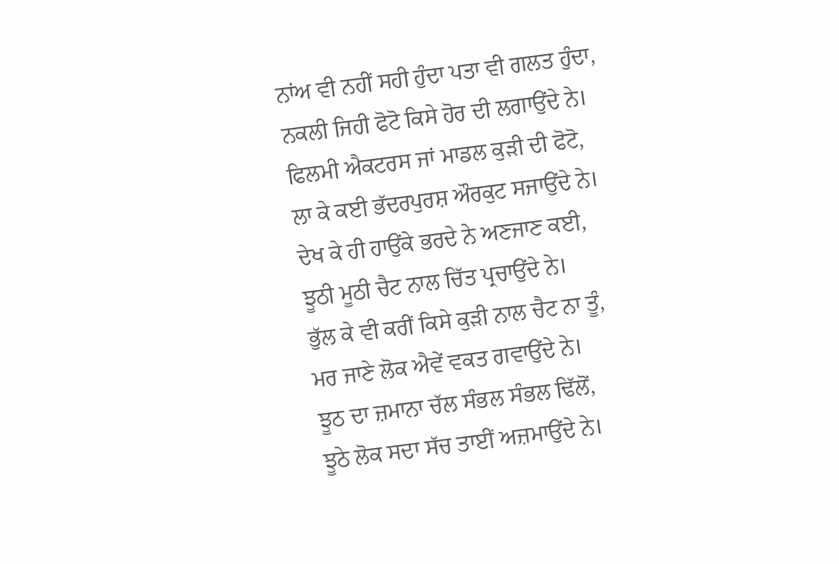ਨਾਂਅ ਵੀ ਨਹੀਂ ਸਹੀ ਹੁੰਦਾ ਪਤਾ ਵੀ ਗਲਤ ਹੁੰਦਾ,
ਨਕਲੀ ਜਿਹੀ ਫੋਟੋ ਕਿਸੇ ਹੋਰ ਦੀ ਲਗਾਉਂਦੇ ਨੇ।
ਫਿਲਮੀ ਐਕਟਰਸ ਜਾਂ ਮਾਡਲ ਕੁੜੀ ਦੀ ਫੋਟੋ,
ਲਾ ਕੇ ਕਈ ਭੱਦਰਪੁਰਸ਼ ਔਰਕੁਟ ਸਜਾਉਂਦੇ ਨੇ।
ਦੇਖ ਕੇ ਹੀ ਹਾਉਂਕੇ ਭਰਦੇ ਨੇ ਅਣਜਾਣ ਕਈ,
ਝੂਠੀ ਮੂਠੀ ਚੈਟ ਨਾਲ ਚਿੱਤ ਪ੍ਰਚਾਉਂਦੇ ਨੇ।
ਭੁੱਲ ਕੇ ਵੀ ਕਰੀਂ ਕਿਸੇ ਕੁੜੀ ਨਾਲ ਚੈਟ ਨਾ ਤੂੰ,
ਮਰ ਜਾਣੇ ਲੋਕ ਐਵੇਂ ਵਕਤ ਗਵਾਉਂਦੇ ਨੇ।
ਝੂਠ ਦਾ ਜ਼ਮਾਨਾ ਚੱਲ ਸੰਭਲ ਸੰਭਲ ਢਿੱਲੋਂ,
ਝੂਠੇ ਲੋਕ ਸਦਾ ਸੱਚ ਤਾਈਂ ਅਜ਼ਮਾਉਂਦੇ ਨੇ।